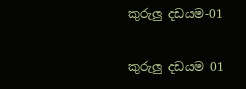කුරුලු දඩයම-01

කුරුලු දඩයම 01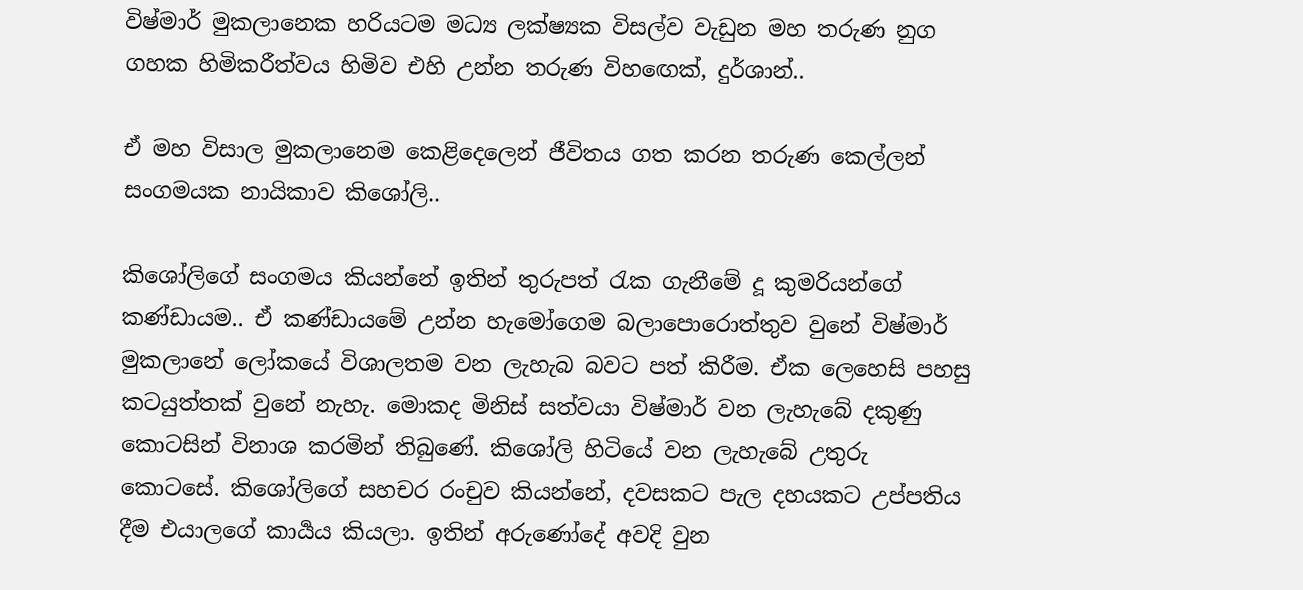විෂ්මාර් මුකලානෙක හරියටම මධ්‍ය ලක්ෂ්‍යක විසල්ව වැඩුන මහ තරුණ නුග ගහක හිමිකරීත්වය හිමිව එහි උන්න තරුණ විහඟෙක්, දුර්ශාන්..

ඒ මහ විසාල මුකලානෙම කෙළිදෙලෙන් ජීවිතය ගත කරන තරුණ කෙල්ලන් සංගමයක නායිකාව කිශෝලි..

කිශෝලිගේ සංගමය කියන්නේ ඉතින් තුරුපත් රැක ගැනීමේ දූ කුමරියන්ගේ කණ්ඩායම.. ඒ කණ්ඩායමේ උන්න හැමෝගෙම බලාපොරොත්තුව වුනේ විෂ්මාර් මුකලානේ ලෝකයේ විශාලතම වන ලැහැබ බවට පත් කිරීම. ඒක ලෙහෙසි පහසු කටයුත්තක් වුනේ නැහැ. මොකද මිනිස් සත්වයා විෂ්මාර් වන ලැහැබේ දකුණු කොටසින් විනාශ කරමින් තිබුණේ. කිශෝලි හිටියේ වන ලැහැබේ උතුරු කොටසේ. කිශෝලිගේ සහචර රංචුව කියන්නේ, දවසකට පැල දහයකට උප්පතිය දීම එයාලගේ කාර්‍යය කියලා. ඉතින් අරුණෝදේ අවදි වුන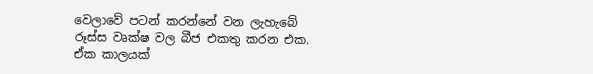වෙලාවේ පටන් කරන්නේ වන ලැහැබේ රූස්ස වෘක්ෂ වල බීජ එකතු කරන එක. ඒක කාලයක්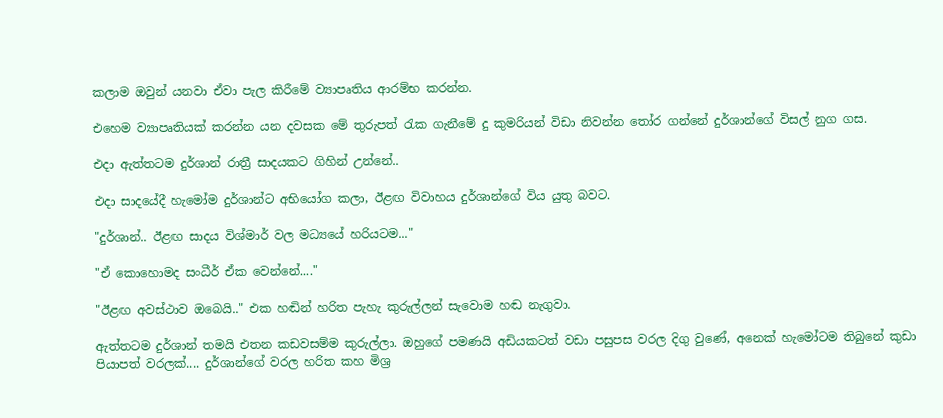කලාම ඔවුන් යනවා ඒවා පැල කිරීමේ ව්‍යාපෘතිය ආරම්භ කරන්න.

එහෙම ව්‍යාපෘතියක් කරන්න යන දවසක මේ තුරුපත් රැක ගැනීමේ දු කුමරියන් විඩා නිවන්න තෝර ගන්නේ දුර්ශාන්ගේ විසල් නුග ගස.

එදා ඇත්තටම දුර්ශාන් රාත්‍රී සාදයකට ගිහින් උන්නේ..

එදා සාදයේදී හැමෝම දුර්ශාන්‍ට අභියෝග කලා, ඊළඟ විවාහය දුර්ශාන්ගේ විය යුතු බවට.

"දුර්ශාන්.. ඊළඟ සාදය විශ්මාර් වල මධ්‍යයේ හරියටම..."

"ඒ කොහොමද සංධීර් ඒක වෙන්නේ...."

"ඊළඟ අවස්ථාව ඔබෙයි.." එක හඬින් හරිත පැහැ කුරුල්ලන් සැවොම හඬ නැගුවා.

ඇත්තටම දුර්ශාන් තමයි එතන කඩවසම්ම කුරුල්ලා. ඔහුගේ පමණයි අඩියකටත් වඩා පසුපස වරල දිගු වුණේ, අනෙක් හැමෝටම තිබුනේ කුඩා පියාපත් වරලක්.... දුර්ශාන්ගේ වරල හරිත කහ මිශ්‍ර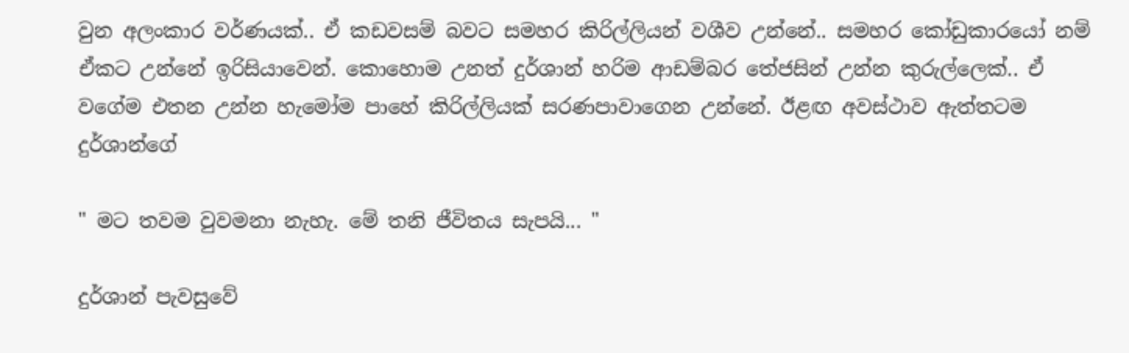වුන අලංකාර වර්ණයක්.. ඒ කඩවසම් බවට සමහර කිරිල්ලියන් වශීව උන්නේ.. සමහර කෝඩුකාරයෝ නම් ඒකට උන්නේ ඉරිසියාවෙන්. කොහොම උනත් දුර්ශාන් හරිම ආඩම්බර තේජසින් උන්න කුරුල්ලෙක්.. ඒ වගේම එතන උන්න හැමෝම පාහේ කිරිල්ලියක් සරණපාවාගෙන උන්නේ. ඊළඟ අවස්ථාව ඇත්තටම දුර්ශාන්ගේ

" මට තවම වුවමනා නැහැ. මේ තනි ජීවිතය සැපයි... "

දුර්ශාන් පැවසුවේ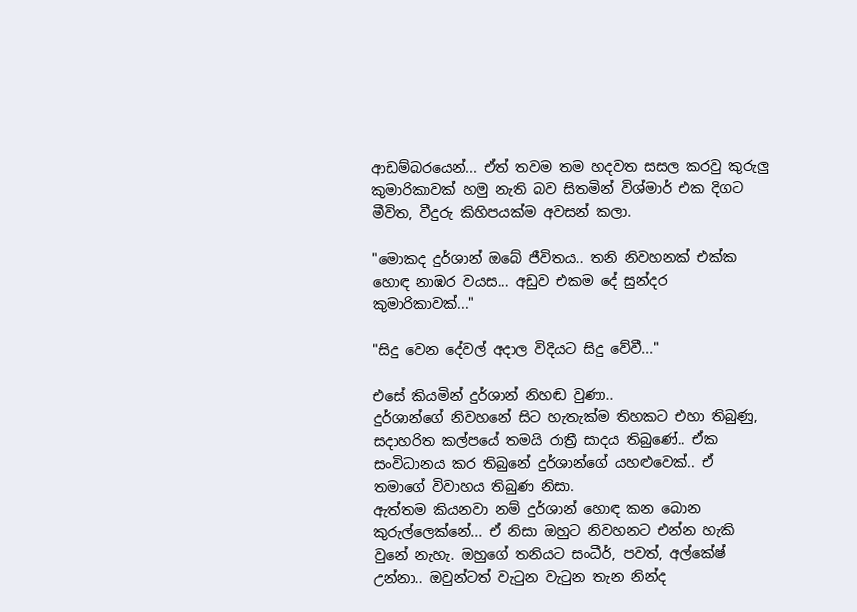ආඩම්බරයෙන්... ඒත් තවම තම හදවත සසල කරවු කුරුලු කුමාරිකාවක් හමු නැති බව සිතමින් විශ්මාර් එක දිගට මීවිත, වීදුරු කිහිපයක්ම අවසන් කලා.

"මොකද දුර්ශාන් ඔබේ ජීවිතය.. තනි නිවහනක් එක්ක හොඳ නාඹර වයස... අඩුව එකම දේ සුන්දර කුමාරිකාවක්..."

"සිදු වෙන දේවල් අදාල විදියට සිදු වේවී..."

එසේ කියමින් දුර්ශාන් නිහඬ වුණා..
දුර්ශාන්ගේ නිවහනේ සිට හැතැක්ම තිහකට එහා තිබුණු, සදාහරිත කල්පයේ තමයි රාත්‍රී සාදය තිබුණේ.. ඒක සංවිධානය කර තිබුනේ දුර්ශාන්ගේ යහළුවෙක්.. ඒ තමාගේ විවාහය තිබුණ නිසා.
ඇත්තම කියනවා නම් දුර්ශාන් හොඳ කන බොන කුරුල්ලෙක්නේ... ඒ නිසා ඔහුට නිවහනට එන්න හැකි වුනේ නැහැ. ඔහුගේ තනියට සංධීර්, පවත්, අල්කේෂ් උන්නා.. ඔවුන්ටත් වැටුන වැටුන තැන නින්ද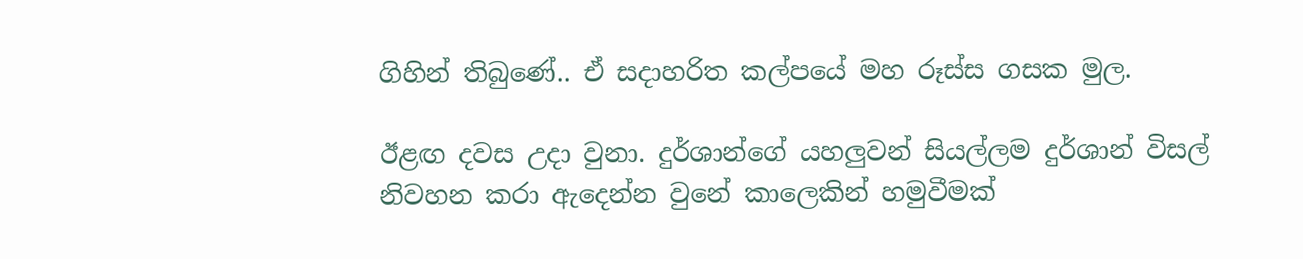ගිහින් තිබුණේ.. ඒ සදාහරිත කල්පයේ මහ රූස්ස ගසක මුල.

ඊළඟ දවස උදා වුනා. දුර්ශාන්ගේ යහලුවන් සියල්ලම දුර්ශාන් විසල් නිවහන කරා ඇදෙන්න වුනේ කාලෙකින් හමුවීමක්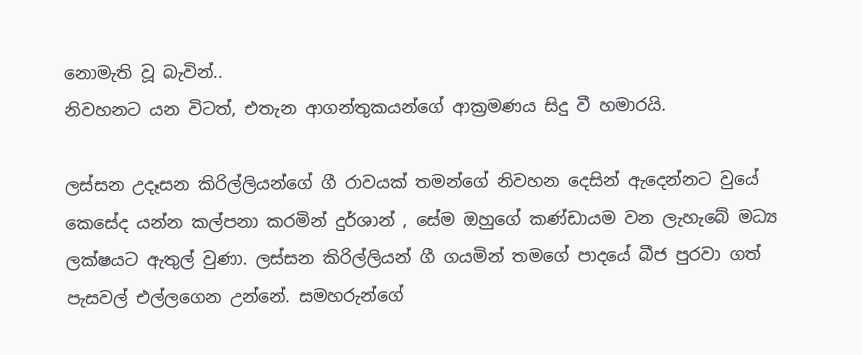නොමැති වූ බැවින්..
නිවහනට යන විටත්, එතැන ආගන්තුකයන්ගේ ආක්‍රමණය සිදු වී හමාරයි.

ලස්සන උදෑසන කිරිල්ලියන්ගේ ගී රාවයක් තමන්ගේ නිවහන දෙසින් ඇදෙන්නට වුයේ කෙසේද යන්න කල්පනා කරමින් දුර්ශාන් , සේම ඔහුගේ කණ්ඩායම වන ලැහැබේ මධ්‍ය ලක්ෂයට ඇතුල් වුණා. ලස්සන කිරිල්ලියන් ගී ගයමින් තමගේ පාදයේ බීජ පුරවා ගත් පැසවල් එල්ලගෙන උන්නේ. සමහරුන්ගේ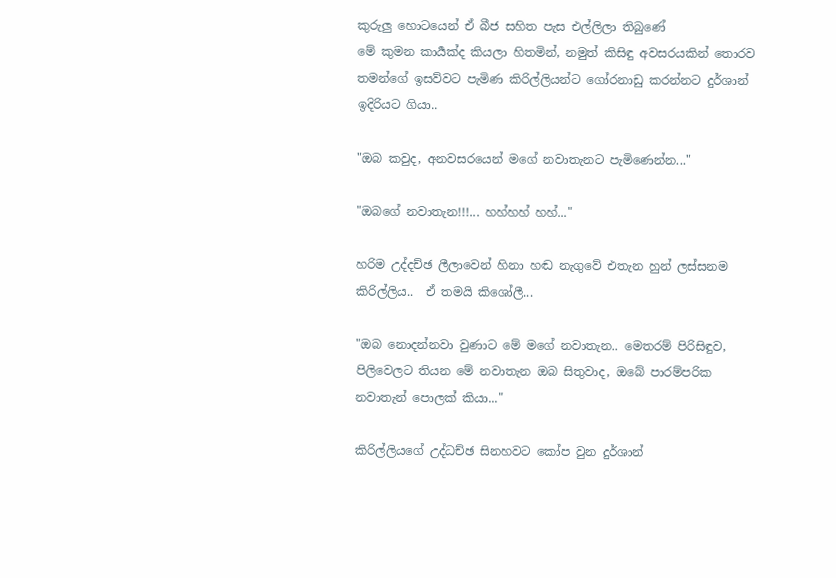කුරුලු හොටයෙන් ඒ බීජ සහිත පැස එල්ලිලා තිබුණේ
මේ කුමන කාර්‍යක්ද කියලා හිතමින්, නමුත් කිසිඳු අවසරයකින් තොරව තමන්ගේ ඉසව්වට පැමිණ කිරිල්ලියන්ට ගෝරනාඩු කරන්නට දුර්ශාන් ඉදිරියට ගියා..

"ඔබ කවුද, අනවසරයෙන් මගේ නවාතැනට පැමිණෙන්න..."

"ඔබගේ නවාතැන!!!... හහ්හහ් හහ්..."

හරිම උද්දච්ඡ ලීලාවෙන් හිනා හඬ නැගුවේ එතැන හුන් ලස්සනම කිරිල්ලිය..  ඒ තමයි කිශෝලී...

"ඔබ නොදන්නවා වුණාට මේ මගේ නවාතැන.. මෙතරම් පිරිසිඳුව, පිලිවෙලට තියන මේ නවාතැන ඔබ සිතුවාද, ඔබේ පාරම්පරික නවාතැන් පොලක් කියා..."

කිරිල්ලියගේ උද්ධච්ඡ සිනහවට කෝප වුන දුර්ශාන්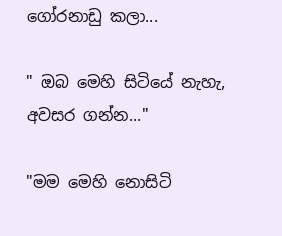ගෝරනාඩු කලා...

" ඔබ මෙහි සිටියේ නැහැ, අවසර ගන්න..."

"මම මෙහි නොසිටි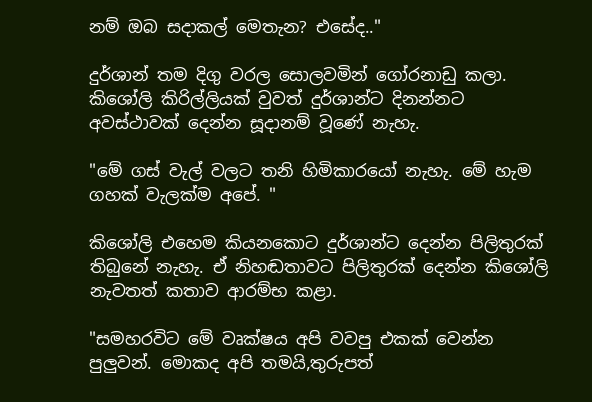නම් ඔබ සදාකල් මෙතැන? එසේද.."

දුර්ශාන් තම දිගු වරල සොලවමින් ගෝරනාඩු කලා. කිශෝලි කිරිල්ලියක් වුවත් දුර්ශාන්ට දිනන්නට අවස්ථාවක් දෙන්න සූදානම් වූණේ නැහැ.

"මේ ගස් වැල් වලට තනි හිමිකාරයෝ නැහැ. මේ හැම ගහක් වැලක්ම අපේ. "

කිශෝලි එහෙම කියනකොට දුර්ශාන්ට දෙන්න පිලිතුරක් තිබුනේ නැහැ. ඒ නිහඬතාවට පිලිතුරක් දෙන්න කිශෝලි නැවතත් කතාව ආරම්භ කළා.

"සමහරවිට මේ වෘක්ෂය අපි වවපු එකක් වෙන්න පුලුවන්. මොකද අපි තමයි,තුරුපත්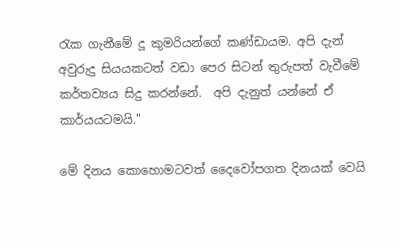රැක ගැනීමේ දූ කුමරියන්ගේ කණ්ඩායම. අපි දැන් අවුරුදු සියයකටත් වඩා පෙර සිටන් තුරුපත් වැවීමේ කර්තව්‍යය සිදු කරන්නේ.  අපි දැනුත් යන්නේ ඒ කාර්යයටමයි."

මේ දිනය කොහොමටවත් දෛවෝපගත දිනයක් වෙයි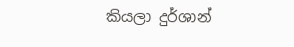කියලා දුර්ශාන්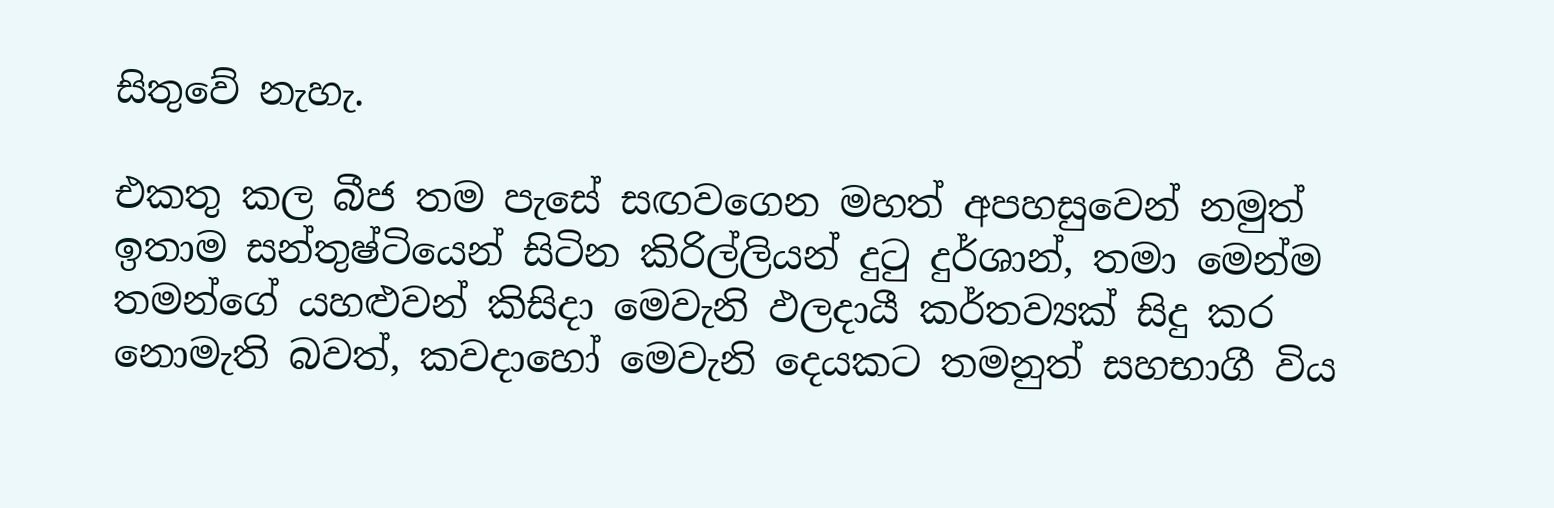සිතුවේ නැහැ.

එකතු කල බීජ තම පැසේ සඟවගෙන මහත් අපහසුවෙන් නමුත් ඉතාම සන්තුෂ්ටියෙන් සිටින කිරිල්ලියන් දුටු දුර්ශාන්, තමා මෙන්ම තමන්ගේ යහළුවන් කිසිදා මෙවැනි ඵලදායී කර්තව්‍යක් සිදු කර නොමැති බවත්, කවදාහෝ මෙවැනි දෙයකට තමනුත් සහභාගී විය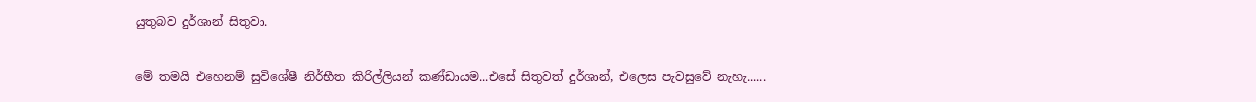යුතුබව දුර්ශාන් සිතුවා.

මේ තමයි එහෙනම් සුවිශේෂී නිර්භීත කිරිල්ලියන් කණ්ඩායම...එසේ සිතුවත් දුර්ශාන්, එලෙස පැවසුවේ නැහැ......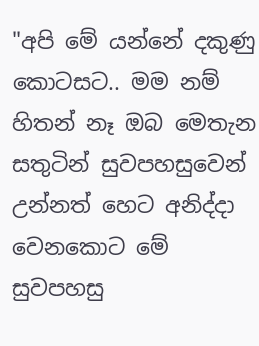"අපි මේ යන්නේ දකුණු කොටසට.. මම නම් හිතන් නෑ ඔබ මෙතැන සතුටින් සුවපහසුවෙන් උන්නත් හෙට අනිද්දා වෙනකොට මේ සුවපහසු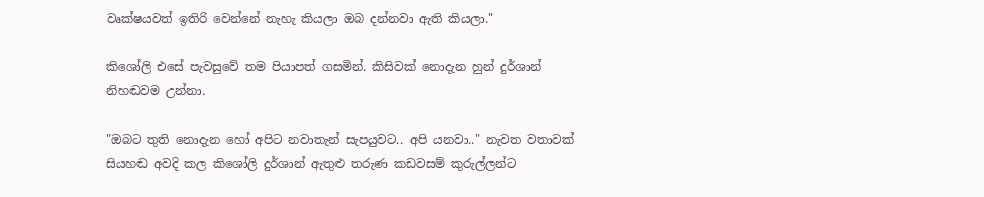වෘක්ෂයවත් ඉතිරි වෙන්නේ නැහැ කියලා ඔබ දන්නවා ඇති කියලා."

කිශෝලි එසේ පැවසුවේ තම පියාපත් ගසමින්. කිසිවක් නොදැන හුන් දුර්ශාන් නිහඬවම උන්නා.

"ඔබට තුති නොදැන හෝ අපිට නවාතැන් සැපයුවට.. අපි යනවා.." නැවත වතාවක් සියහඬ අවදි කල කිශෝලි දුර්ශාන් ඇතුළු තරුණ කඩවසම් කුරුල්ලන්ට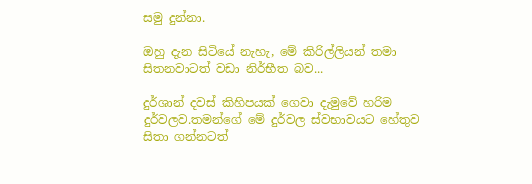සමු දුන්නා.

ඔහු දැන සිටියේ නැහැ, මේ කිරිල්ලියන් තමා සිතනවාටත් වඩා නිර්භීත බව...

දු‍ර්ශාන් දවස් කිහිපයක් ගෙවා දැමුවේ හරිම දුර්වලව.තමන්ගේ මේ දුර්වල ස්වභාවයට හේතුව සිතා ගන්නටත්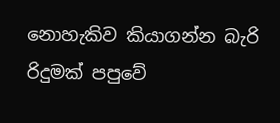නොහැකිව කියාගන්න බැරි රිදුමක් පපුවේ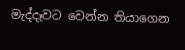මැද්දෑවට වෙන්න තියාගෙන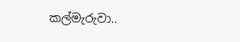කල්මැරුවා..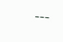---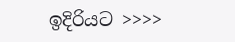ඉදිරියට >>>>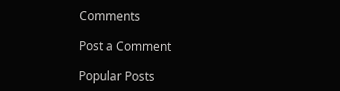Comments

Post a Comment

Popular Posts